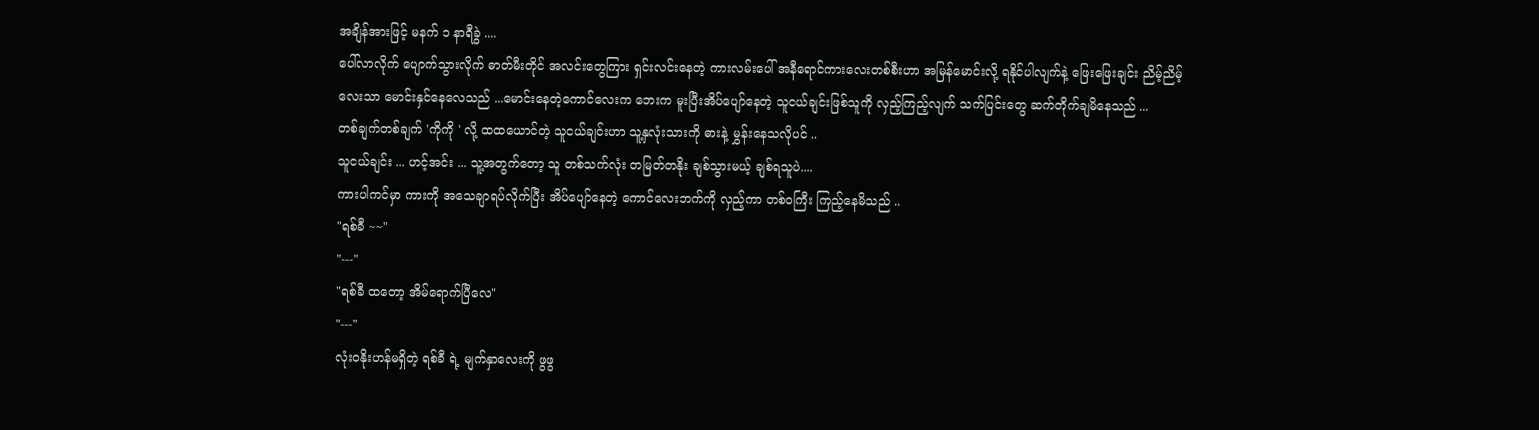အချိန်အားဖြင့် မနက် ၁ နာရီခွဲ ....
ပေါ်လာလိုက် ပျောက်သွားလိုက် ဓာတ်မီးတိုင် အလင်းတွေကြား ရှင်းလင်းနေတဲ့ ကားလမ်းပေါ် အနီရောင်ကားလေးတစ်စီးဟာ အမြန်မောင်းလို့ ရနိုင်ပါလျက်နဲ့ ဖြေးဖြေးချင်း ညိမ့်ညိမ့်လေးသာ မောင်းနှင်နေလေသည် ...မောင်းနေတဲ့ကောင်လေးက ဘေးက မူးပြီးအိပ်ပျော်နေတဲ့ သူငယ်ချင်းဖြစ်သူကို လှည့်ကြည့်လျက် သက်ပြင်းတွေ ဆက်တိုက်ချမိနေသည် ...
တစ်ချက်တစ်ချက် 'ကိုကို ' လို့ ထထယောင်တဲ့ သူငယ်ချင်းဟာ သူ့နှလုံးသားကို ဓားနဲ့ မွှန်းနေသလိုပင် ..
သူငယ်ချင်း ... ဟင့်အင်း ... သူ့အတွက်တော့ သူ တစ်သက်လုံး တမြတ်တနိုး ချစ်သွားမယ့် ချစ်ရသူပဲ....
ကားပါကင်မှာ ကားကို အသေချာရပ်လိုက်ပြီး အိပ်ပျော်နေတဲ့ ကောင်လေးဘက်ကို လှည့်ကာ တစ်ဝကြီး ကြည့်နေမိသည် ..
"ရစ်ခီ ~~"
"---"
"ရစ်ခီ ထတော့ အိမ်ရောက်ပြီလေ"
"---"
လုံးဝနိုးဟန်မရှိတဲ့ ရစ်ခီ ရဲ့ မျက်နှာလေးကို ဖွဖွ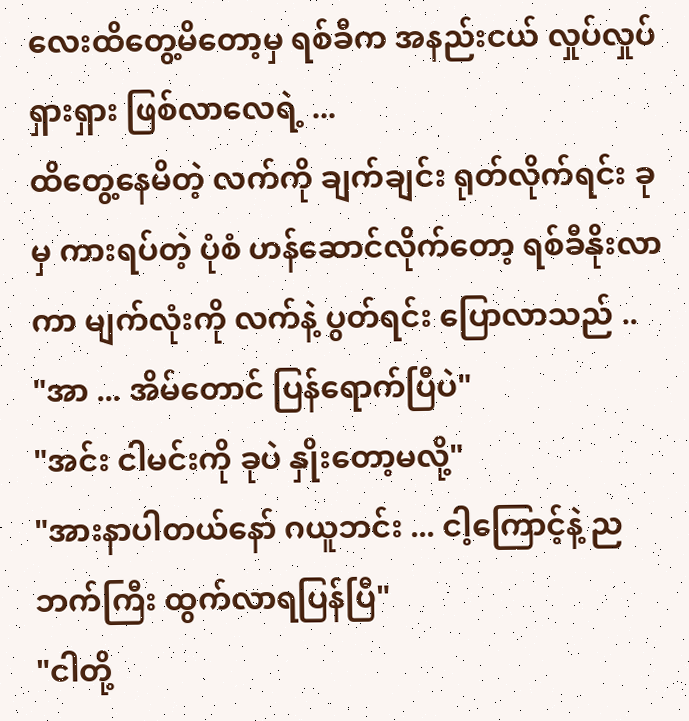လေးထိတွေ့မိတော့မှ ရစ်ခီက အနည်းငယ် လှုပ်လှုပ်ရှားရှား ဖြစ်လာလေရဲ့ ...
ထိတွေ့နေမိတဲ့ လက်ကို ချက်ချင်း ရုတ်လိုက်ရင်း ခုမှ ကားရပ်တဲ့ ပုံစံ ဟန်ဆောင်လိုက်တော့ ရစ်ခီနိုးလာကာ မျက်လုံးကို လက်နဲ့ ပွတ်ရင်း ပြောလာသည် ..
"အာ ... အိမ်တောင် ပြန်ရောက်ပြီပဲ"
"အင်း ငါမင်းကို ခုပဲ နှိုးတော့မလို့"
"အားနာပါတယ်နော် ဂယူဘင်း ... ငါ့ကြောင့်နဲ့ ညဘက်ကြီး ထွက်လာရပြန်ပြီ"
"ငါတို့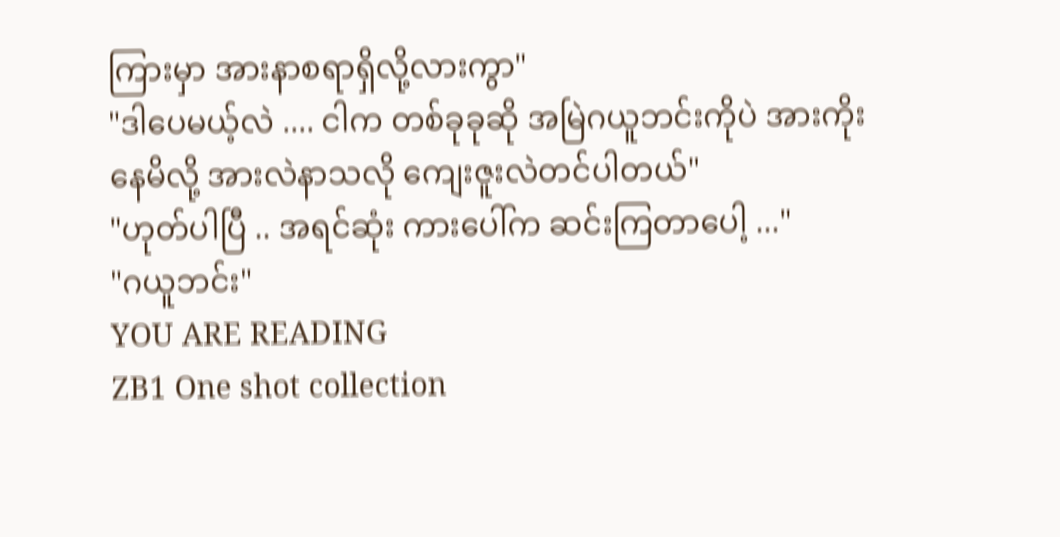ကြားမှာ အားနာစရာရှိလို့လားကွာ"
"ဒါပေမယ့်လဲ .... ငါက တစ်ခုခုဆို အမြဲဂယူဘင်းကိုပဲ အားကိုးနေမိလို့ အားလဲနာသလို ကျေးဇူးလဲတင်ပါတယ်"
"ဟုတ်ပါပြီ .. အရင်ဆုံး ကားပေါ်က ဆင်းကြတာပေါ့ ..."
"ဂယူဘင်း"
YOU ARE READING
ZB1 One shot collection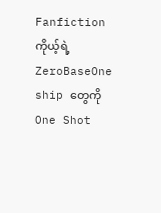Fanfictionကိုယ့်ရဲ့ ZeroBaseOne ship တွေကို One Shot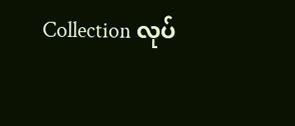Collection လုပ်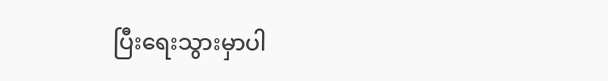ပြီးရေးသွားမှာပါ